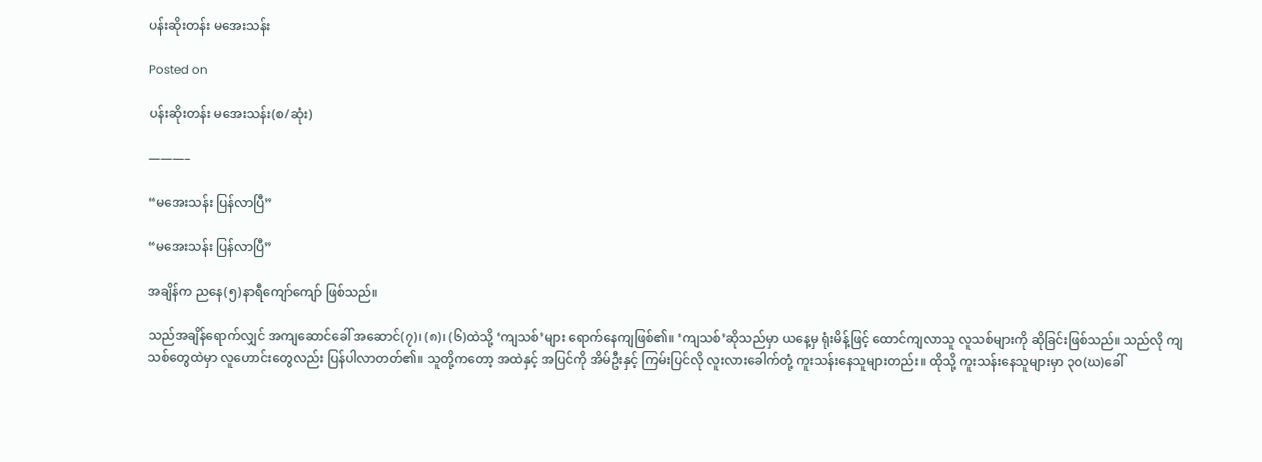ပန်းဆိုးတန်း မအေးသန်း

Posted on

ပန်းဆိုးတန်း မအေးသန်း(စ/ဆုံး)

———–

“မအေးသန်း ပြန်လာပြီ”

“မအေးသန်း ပြန်လာပြီ”

အချိန်က ညနေ(၅)နာရီကျော်ကျော် ဖြစ်သည်။

သည်အချိန်ရောက်လျှင် အကျဆောင်ခေါ် အဆောင်(၇)၊ (၈)၊ (၆)ထဲသို့ ‘ကျသစ်’များ ရောက်နေကျဖြစ်၏။ ‘ကျသစ်’ဆိုသည်မှာ ယနေ့မှ ရုံးမိန့်ဖြင့် ထောင်ကျလာသူ လူသစ်များကို ဆိုခြင်းဖြစ်သည်။ သည်လို ကျသစ်တွေထဲမှာ လူဟောင်းတွေလည်း ပြန်ပါလာတတ်၏။ သူတို့ကတော့ အထဲနှင့် အပြင်ကို အိမ်ဦးနှင့် ကြမ်းပြင်လို လူးလားခေါက်တုံ့ ကူးသန်းနေသူများတည်း။ ထိုသို့ ကူးသန်းနေသူများမှာ ၃၀(ဃ)ခေါ်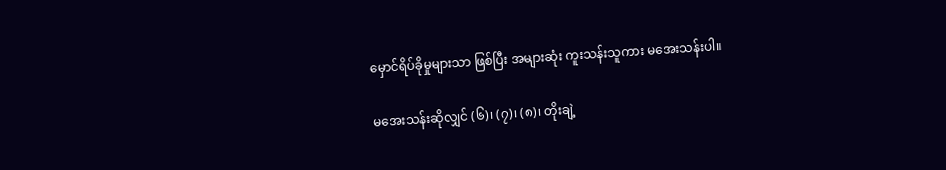မှောင်ရိပ်ခိုမှုများသာ ဖြစ်ပြီး အများဆုံး ကူးသန်းသူကား မအေးသန်းပါ။

မအေးသန်းဆိုလျှင် (၆)၊ (၇)၊ (၈)၊ တိုးချဲ့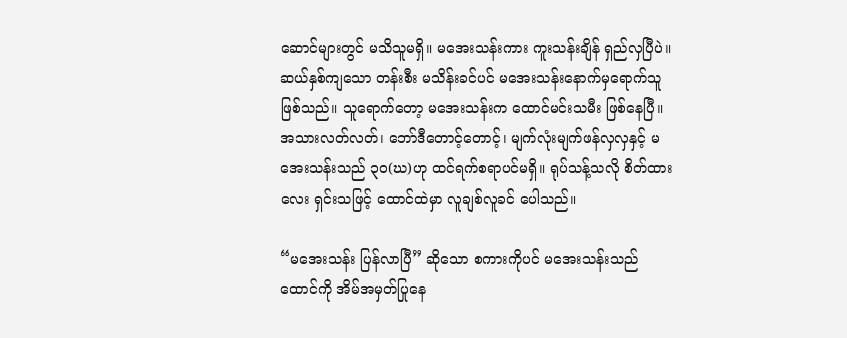ဆောင်များတွင် မသိသူမရှိ။ မအေးသန်းကား ကူးသန်းချိန် ရှည်လှပြီပဲ။ ဆယ်နှစ်ကျသော တန်းစီး မသိန်းခင်ပင် မအေးသန်းနောက်မှရောက်သူ ဖြစ်သည်။ သူရောက်တော့ မအေးသန်းက ထောင်မင်းသမီး ဖြစ်နေပြီ။ အသားလတ်လတ်၊ ဘော်ဒီတောင့်တောင့်၊ မျက်လုံးမျက်ဖန်လှလှနှင့် မအေးသန်းသည် ၃၀(ဃ)ဟု ထင်ရက်စရာပင်မရှိ။ ရုပ်သန့်သလို စိတ်ထားလေး ရှင်းသဖြင့် ထောင်ထဲမှာ လူချစ်လူခင် ပေါသည်။

“မအေးသန်း ပြန်လာပြီ” ဆိုသော စကားကိုပင် မအေးသန်းသည် ထောင်ကို အိမ်အမှတ်ပြုနေ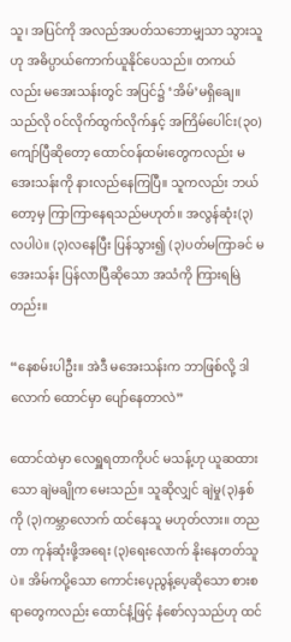သူ၊ အပြင်ကို အလည်အပတ်သဘောမျှသာ သွားသူဟု အဓိပ္ပာယ်ကောက်ယူနိုင်ပေသည်။ တကယ်လည်း မအေးသန်းတွင် အပြင်၌ ‘အိမ်’မရှိချေ။ သည်လို ဝင်လိုက်ထွက်လိုက်နှင့် အကြိမ်ပေါင်း(၃၀)ကျော်ပြီဆိုတော့ ထောင်ဝန်ထမ်းတွေကလည်း မအေးသန်းကို နားလည်နေကြပြီ။ သူကလည်း ဘယ်တော့မှ ကြာကြာနေရသည်မဟုတ်။ အလွန်ဆုံး(၃)လပါပဲ။ (၃)လနေပြီး ပြန်သွား၍ (၃)ပတ်မကြာခင် မအေးသန်း ပြန်လာပြီဆိုသော အသံကို ကြားရမြဲတည်း။

“နေစမ်းပါဦး။ အဲဒီ မအေးသန်းက ဘာဖြစ်လို့ ဒါလောက် ထောင်မှာ ပျော်နေတာလဲ”

ထောင်ထဲမှာ လေရှူရတာကိုပင် မသန့်ဟု ယူဆထားသော ချဲမချိုက မေးသည်။ သူဆိုလျှင် ချဲမှု(၃)နှစ်ကို (၃)ကမ္ဘာလောက် ထင်နေသူ မဟုတ်လား။ တညတာ ကုန်ဆုံးဖို့အရေး (၃)ရေးလောက် နိုးနေတတ်သူပဲ။ အိမ်ကပို့သော ကောင်းပေ့ညွန့်ပေ့ဆိုသော စားစရာတွေကလည်း ထောင်နံ့ဖြင့် နံစော်လှသည်ဟု ထင်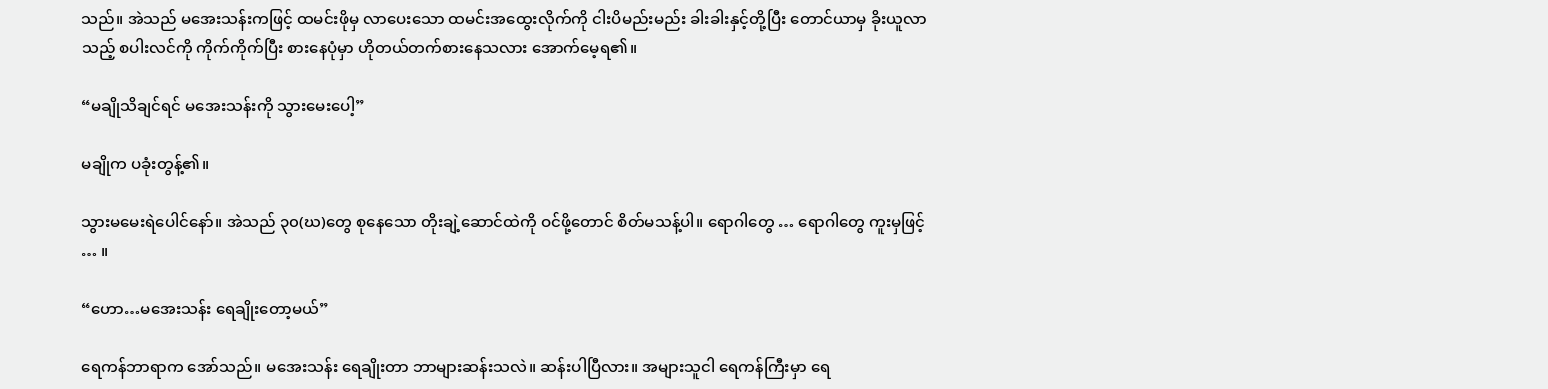သည်။ အဲသည် မအေးသန်းကဖြင့် ထမင်းဖိုမှ လာပေးသော ထမင်းအထွေးလိုက်ကို ငါးပိမည်းမည်း ခါးခါးနှင့်တို့ပြီး တောင်ယာမှ ခိုးယူလာသည့် စပါးလင်ကို ကိုက်ကိုက်ပြီး စားနေပုံမှာ ဟိုတယ်တက်စားနေသလား အောက်မေ့ရ၏။

“မချိုသိချင်ရင် မအေးသန်းကို သွားမေးပေါ့”

မချိုက ပခုံးတွန့်၏။

သွားမမေးရဲပေါင်နော်။ အဲသည် ၃၀(ဃ)တွေ စုနေသော တိုးချဲ့ဆောင်ထဲကို ဝင်ဖို့တောင် စိတ်မသန့်ပါ။ ရောဂါတွေ … ရောဂါတွေ ကူးမှဖြင့် … ။

“ဟော…မအေးသန်း ရေချိုးတော့မယ်”

ရေကန်ဘာရာက အော်သည်။ မအေးသန်း ရေချိုးတာ ဘာများဆန်းသလဲ။ ဆန်းပါပြီလား။ အများသူငါ ရေကန်ကြီးမှာ ရေ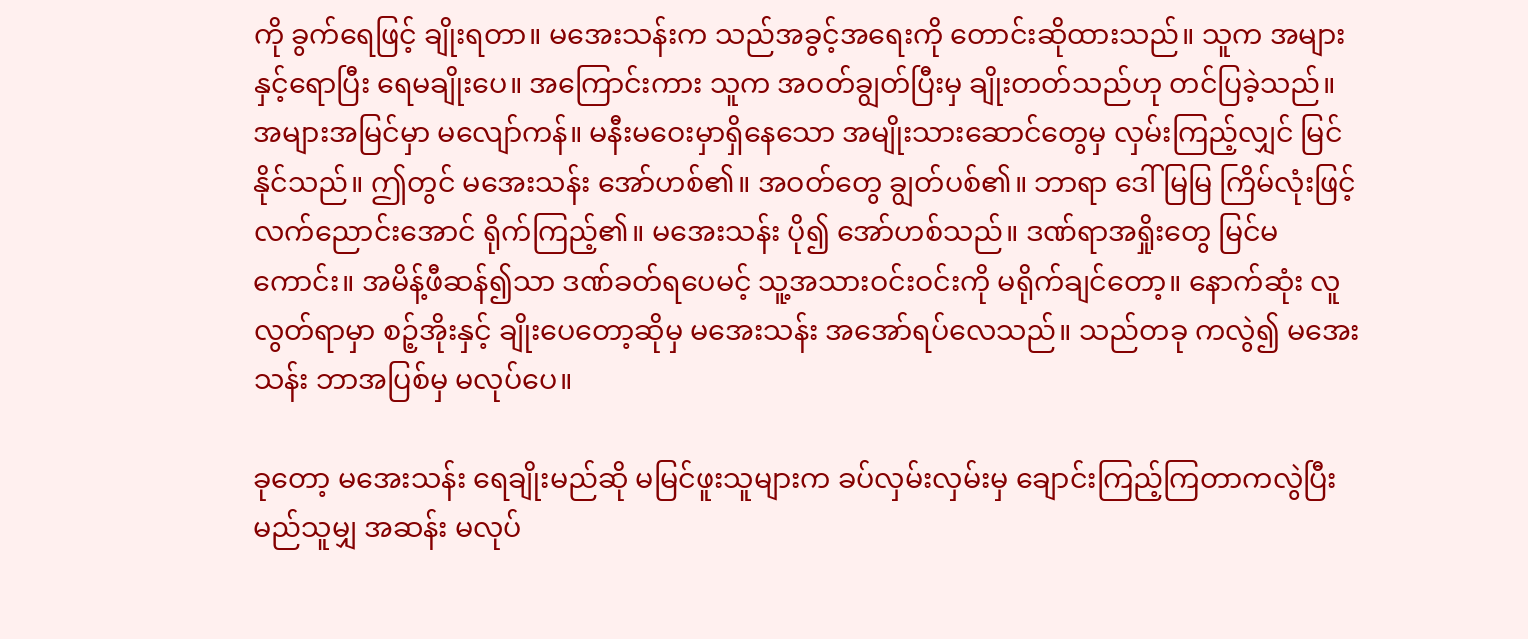ကို ခွက်ရေဖြင့် ချိုးရတာ။ မအေးသန်းက သည်အခွင့်အရေးကို တောင်းဆိုထားသည်။ သူက အများနှင့်ရောပြီး ရေမချိုးပေ။ အကြောင်းကား သူက အဝတ်ချွတ်ပြီးမှ ချိုးတတ်သည်ဟု တင်ပြခဲ့သည်။ အများအမြင်မှာ မလျော်ကန်။ မနီးမဝေးမှာရှိနေသော အမျိုးသားဆောင်တွေမှ လှမ်းကြည့်လျှင် မြင်နိုင်သည်။ ဤတွင် မအေးသန်း အော်ဟစ်၏။ အဝတ်တွေ ချွတ်ပစ်၏။ ဘာရာ ဒေါ်မြမြ ကြိမ်လုံးဖြင့် လက်ညောင်းအောင် ရိုက်ကြည့်၏။ မအေးသန်း ပို၍ အော်ဟစ်သည်။ ဒဏ်ရာအရှိုးတွေ မြင်မကောင်း။ အမိန့်ဖီဆန်၍သာ ဒဏ်ခတ်ရပေမင့် သူ့အသားဝင်းဝင်းကို မရိုက်ချင်တော့။ နောက်ဆုံး လူလွတ်ရာမှာ စဉ့်အိုးနှင့် ချိုးပေတော့ဆိုမှ မအေးသန်း အအော်ရပ်လေသည်။ သည်တခု ကလွဲ၍ မအေးသန်း ဘာအပြစ်မှ မလုပ်ပေ။

ခုတော့ မအေးသန်း ရေချိုးမည်ဆို မမြင်ဖူးသူများက ခပ်လှမ်းလှမ်းမှ ချောင်းကြည့်ကြတာကလွဲပြီး မည်သူမျှ အဆန်း မလုပ်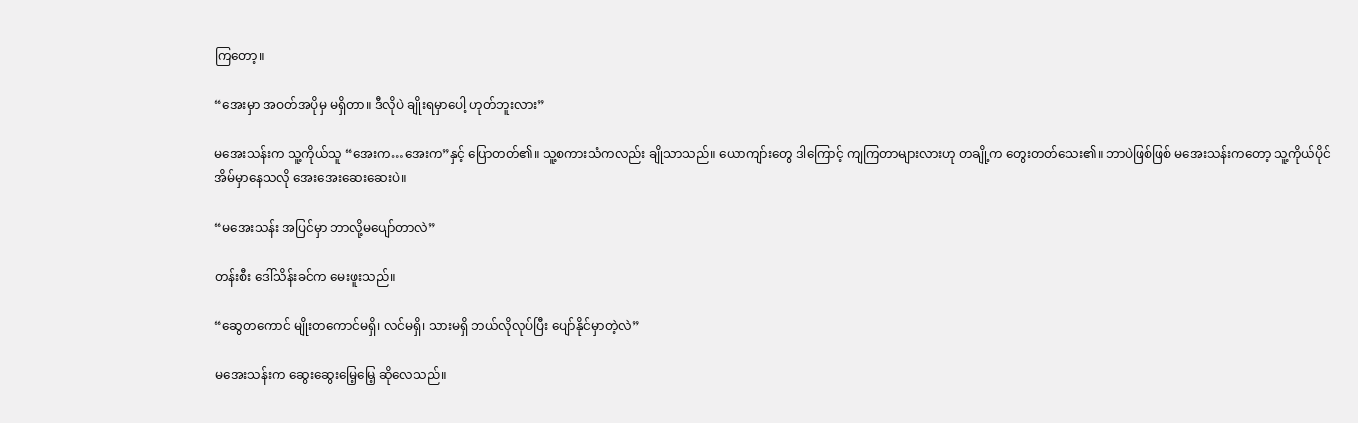ကြတော့။

“အေးမှာ အဝတ်အပိုမှ မရှိတာ။ ဒီလိုပဲ ချိုးရမှာပေါ့ ဟုတ်ဘူးလား”

မအေးသန်းက သူ့ကိုယ်သူ “အေးက…အေးက”နှင့် ပြောတတ်၏။ သူ့စကားသံကလည်း ချိုသာသည်။ ယောကျာ်းတွေ ဒါကြောင့် ကျကြတာများလားဟု တချို့က တွေးတတ်သေး၏။ ဘာပဲဖြစ်ဖြစ် မအေးသန်းကတော့ သူ့ကိုယ်ပိုင်အိမ်မှာနေသလို အေးအေးဆေးဆေးပဲ။

“မအေးသန်း အပြင်မှာ ဘာလို့မပျော်တာလဲ”

တန်းစီး ဒေါ်သိန်းခင်က မေးဖူးသည်။

“ဆွေတကောင် မျိုးတကောင်မရှိ၊ လင်မရှိ၊ သားမရှိ ဘယ်လိုလုပ်ပြီး ပျော်နိုင်မှာတဲ့လဲ”

မအေးသန်းက ဆွေးဆွေးမြေ့မြေ့ ဆိုလေသည်။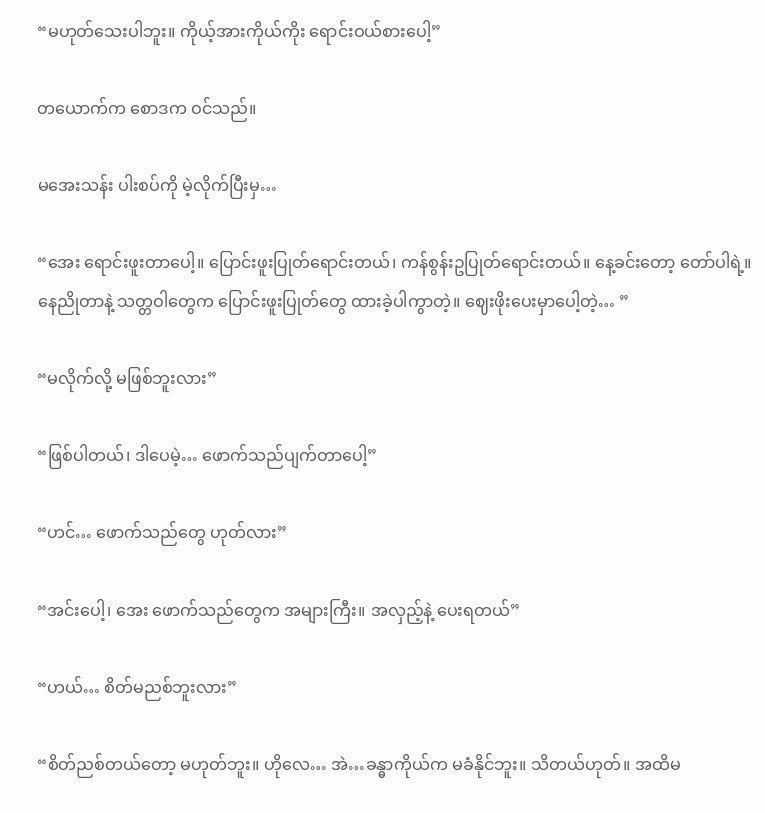“မဟုတ်သေးပါဘူး။ ကိုယ့်အားကိုယ်ကိုး ရောင်းဝယ်စားပေါ့”

တယောက်က စောဒက ဝင်သည်။

မအေးသန်း ပါးစပ်ကို မဲ့လိုက်ပြီးမှ…

“အေး ရောင်းဖူးတာပေါ့။ ပြောင်းဖူးပြုတ်ရောင်းတယ်၊ ကန်စွန်းဥပြုတ်ရောင်းတယ်။ နေ့ခင်းတော့ တော်ပါရဲ့။ နေညိုတာနဲ့ သတ္တဝါတွေက ပြောင်းဖူးပြုတ်တွေ ထားခဲ့ပါကွာတဲ့။ ဈေးဖိုးပေးမှာပေါ့တဲ့… ”

“မလိုက်လို့ မဖြစ်ဘူးလား”

“ဖြစ်ပါတယ်၊ ဒါပေမဲ့… ဖောက်သည်ပျက်တာပေါ့”

“ဟင်… ဖောက်သည်တွေ ဟုတ်လား”

“အင်းပေါ့၊ အေး ဖောက်သည်တွေက အများကြီး။ အလှည့်နဲ့ ပေးရတယ်”

“ဟယ်… စိတ်မညစ်ဘူးလား”

“စိတ်ညစ်တယ်တော့ မဟုတ်ဘူး။ ဟိုလေ… အဲ…ခန္ဓာကိုယ်က မခံနိုင်ဘူး။ သိတယ်ဟုတ်။ အထိမ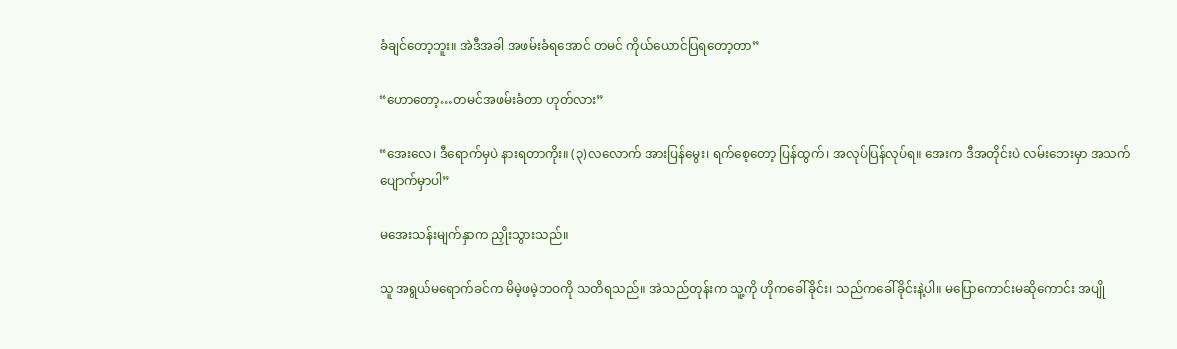ခံချင်တော့ဘူး။ အဲဒီအခါ အဖမ်းခံရအောင် တမင် ကိုယ်ယောင်ပြရတော့တာ”

“ဟောတော့…တမင်အဖမ်းခံတာ ဟုတ်လား”

“အေးလေ၊ ဒီရောက်မှပဲ နားရတာကိုး။ (၃)လလောက် အားပြန်မွေး၊ ရက်စေ့တော့ ပြန်ထွက်၊ အလုပ်ပြန်လုပ်ရ။ အေးက ဒီအတိုင်းပဲ လမ်းဘေးမှာ အသက်ပျောက်မှာပါ”

မအေးသန်းမျက်နှာက ညှိုးသွားသည်။

သူ အရွယ်မရောက်ခင်က မိမဲ့ဖမဲ့ဘဝကို သတိရသည်။ အဲသည်တုန်းက သူ့ကို ဟိုကခေါ်ခိုင်း၊ သည်ကခေါ်ခိုင်းနဲ့ပါ။ မပြောကောင်းမဆိုကောင်း အပျို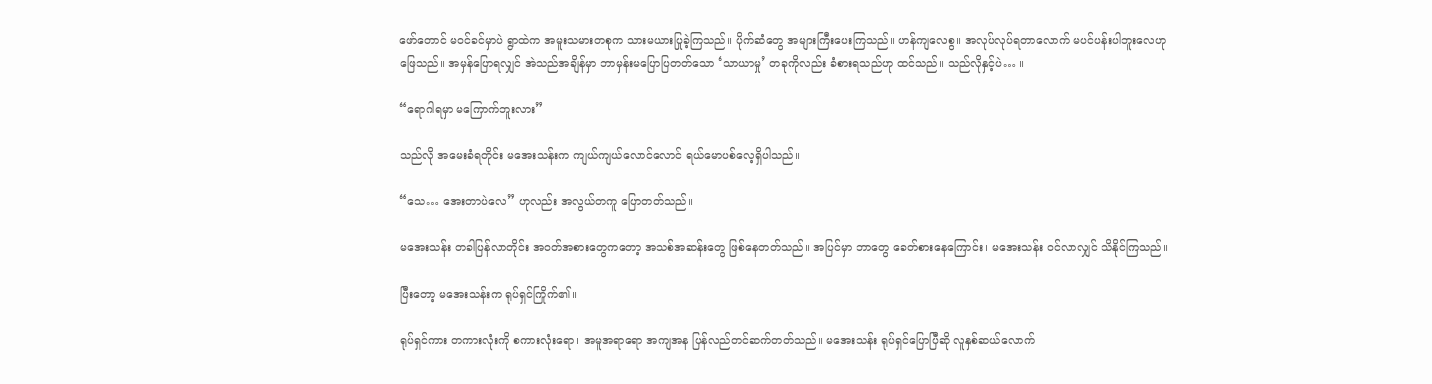ဖော်တောင် မဝင်ခင်မှာပဲ ရွာထဲက အမူးသမားတစုက သားမယားပြုခဲ့ကြသည်။ ပိုက်ဆံတွေ အများကြီးပေးကြသည်။ ဟန်ကျလေစွ။ အလုပ်လုပ်ရတာလောက် မပင်ပန်းပါဘူးလေဟု ဖြေသည်။ အမှန်ပြောရလျှင် အဲသည်အချိန်မှာ ဘာမှန်းမပြောပြတတ်သော ‘သာယာမှု’ တခုကိုလည်း ခံစားရသည်ဟု ထင်သည်။ သည်လိုနှင့်ပဲ… ။

“ရောဂါရမှာ မကြောက်ဘူးလား”

သည်လို အမေးခံရတိုင်း မအေးသန်းက ကျယ်ကျယ်လောင်လောင် ရယ်မောပစ်လေ့ရှိပါသည်။

“သေ… အေးတာပဲလေ” ဟုလည်း အလွယ်တကူ ပြောတတ်သည်။

မအေးသန်း တခါပြန်လာတိုင်း အဝတ်အစားတွေကတော့ အသစ်အဆန်းတွေ ဖြစ်နေတတ်သည်။ အပြင်မှာ ဘာတွေ ခေတ်စားနေကြောင်း၊ မအေးသန်း ဝင်လာလျှင် သိနိုင်ကြသည်။

ပြီးတော့ မအေးသန်းက ရုပ်ရှင်ကြိုက်၏။

ရုပ်ရှင်ကား တကားလုံးကို စကားလုံးရော၊ အမူအရာရော အကျအန ပြန်လည်တင်ဆက်တတ်သည်။ မအေးသန်း ရုပ်ရှင်ပြောပြီဆို လူနှစ်ဆယ်လောက်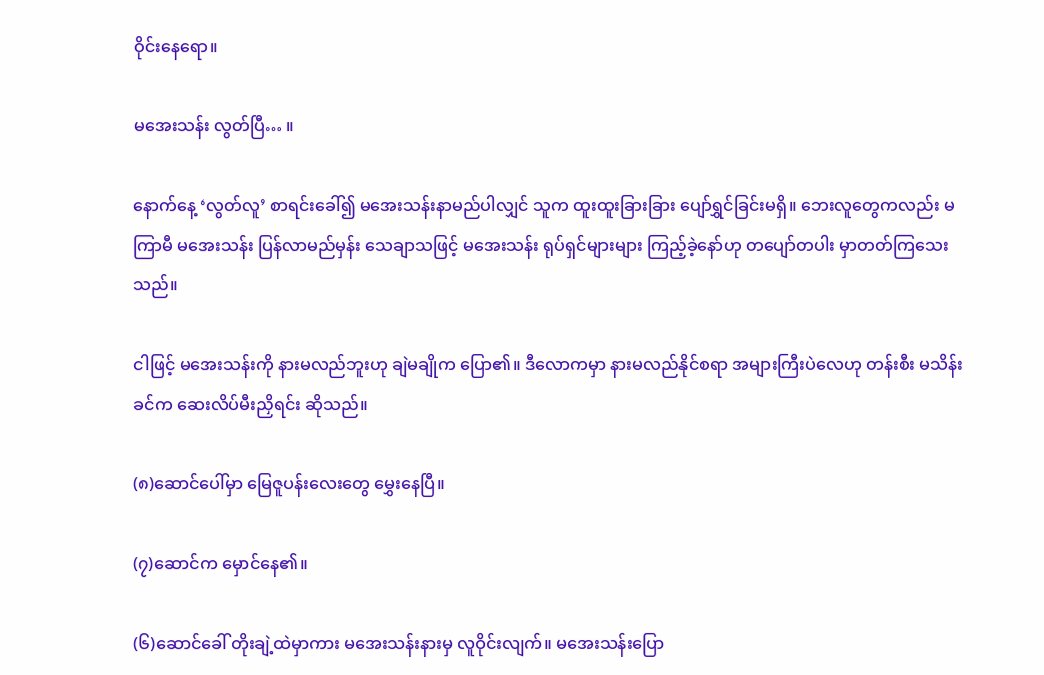ဝိုင်းနေရော။

မအေးသန်း လွတ်ပြီ… ။

နောက်နေ့ ‘လွတ်လူ’ စာရင်းခေါ်၍ မအေးသန်းနာမည်ပါလျှင် သူက ထူးထူးခြားခြား ပျော်ရွှင်ခြင်းမရှိ။ ဘေးလူတွေကလည်း မကြာမီ မအေးသန်း ပြန်လာမည်မှန်း သေချာသဖြင့် မအေးသန်း ရုပ်ရှင်များများ ကြည့်ခဲ့နော်ဟု တပျော်တပါး မှာတတ်ကြသေးသည်။

ငါဖြင့် မအေးသန်းကို နားမလည်ဘူးဟု ချဲမချိုက ပြော၏။ ဒီလောကမှာ နားမလည်နိုင်စရာ အများကြီးပဲလေဟု တန်းစီး မသိန်းခင်က ဆေးလိပ်မီးညှိရင်း ဆိုသည်။

(၈)ဆောင်ပေါ်မှာ မြေဇူပန်းလေးတွေ မွှေးနေပြီ။

(၇)ဆောင်က မှောင်နေ၏။

(၆)ဆောင်ခေါ် တိုးချဲ့ထဲမှာကား မအေးသန်းနားမှ လူဝိုင်းလျက်။ မအေးသန်းပြော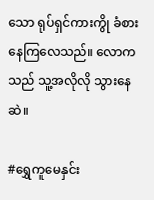သော ရုပ်ရှင်ကားကွို ခံစားနေကြလေသည်။ လောကသည် သူ့အလိုလို သွားနေဆဲ။

#ရွှေကူမေနှင်း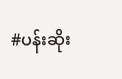#ပန်းဆိုး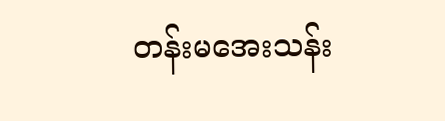တန်းမအေးသန်း